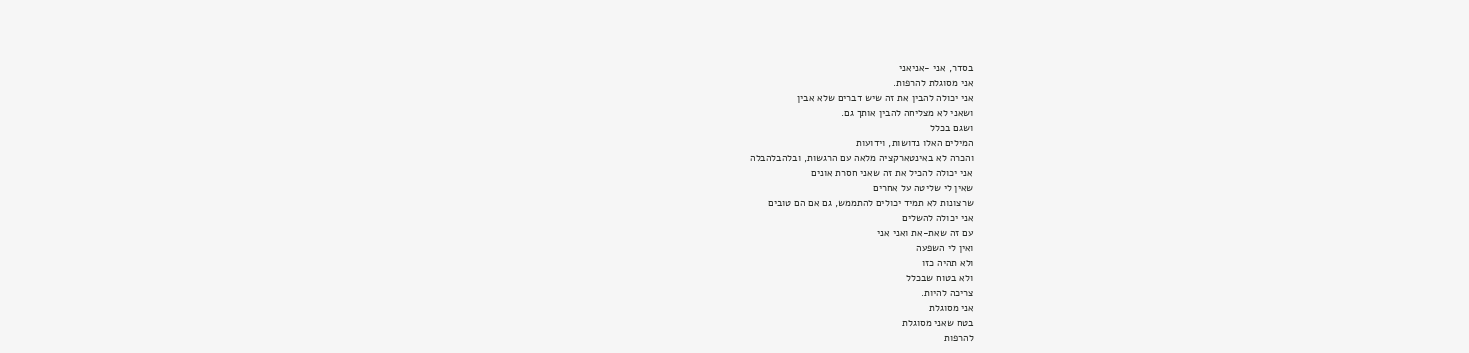בסדר, אני -אניאני
אני מסוגלת להרפות.
אני יכולה להבין את זה שיש דברים שלא אבין
ושאני לא מצליחה להבין אותך גם.
ושגם בכלל
המילים האלו נדושות, וידועות
והכרה לא באינטארקציה מלאה עם הרגשות, ובלהבלהבלה
אני יכולה להכיל את זה שאני חסרת אונים
שאין לי שליטה על אחרים
שרצונות לא תמיד יכולים להתממש, גם אם הם טובים
אני יכולה להשלים
עם זה שאת-את ואני אני
ואין לי השפעה
ולא תהיה כזו
ולא בטוח שבכלל
צריכה להיות.
אני מסוגלת
בטח שאני מסוגלת
להרפות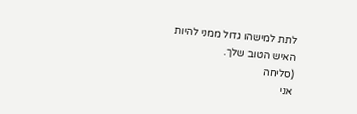לתת למישהו גדול ממני להיות
האיש הטוב שלך.
(סליחה
אני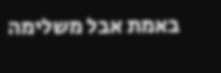באמת אבל משלימה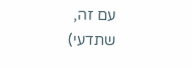עם זה, שתדעי)